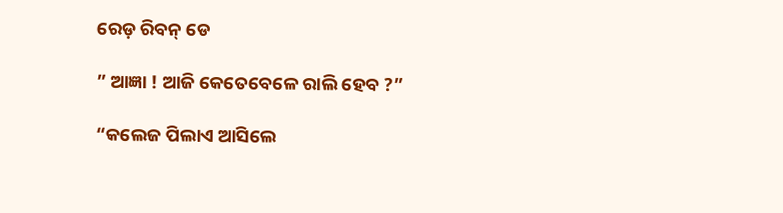ରେଡ଼ ରିବନ୍ ଡେ

” ଆଜ୍ଞା ! ଆଜି କେତେବେଳେ ରାଲି ହେବ ?”

“କଲେଜ ପିଲାଏ ଆସିଲେ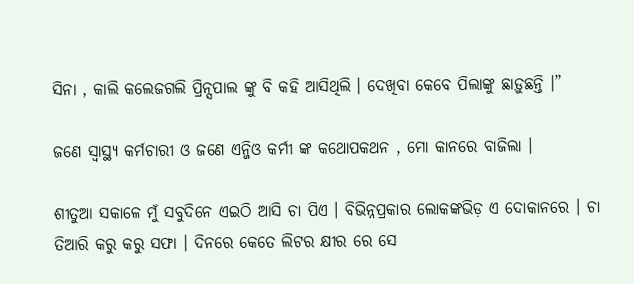ସିନା , କାଲି କଲେଜଗଲି ପ୍ରିନ୍ସପାଲ ଙ୍କୁ ବି କହି ଆସିଥିଲି । ଦେଖିବା କେବେ ପିଲାଙ୍କୁ ଛାଡ଼ୁଛନ୍ତି ।”

ଜଣେ ସ୍ବାସ୍ଥ୍ୟ କର୍ମଚାରୀ ଓ ଜଣେ ଏନ୍ଜିଓ କର୍ମୀ ଙ୍କ କଥୋପକଥନ , ମୋ କାନରେ ବାଜିଲା ।

ଶୀତୁଆ ସକାଳେ ମୁଁ ସବୁଦିନେ ଏଇଠି ଆସି ଚା ପିଏ । ବିଭିନ୍ନପ୍ରକାର ଲୋକଙ୍କଭିଡ଼ ଏ ଦୋକାନରେ । ଚା ତିଆରି କରୁ କରୁ ସଫା । ଦିନରେ କେତେ ଲିଟର କ୍ଷୀର ରେ ସେ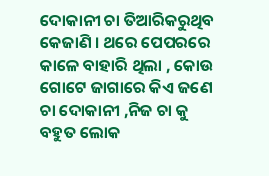ଦୋକାନୀ ଚା ତିଆରିକରୁଥିବ କେଜାଣି । ଥରେ ପେପରରେ କାଳେ ବାହାରି ଥିଲା , କୋଉ ଗୋଟେ ଜାଗାରେ କିଏ ଜଣେ ଚା ଦୋକାନୀ ,ନିଜ ଚା କୁ ବହୁତ ଲୋକ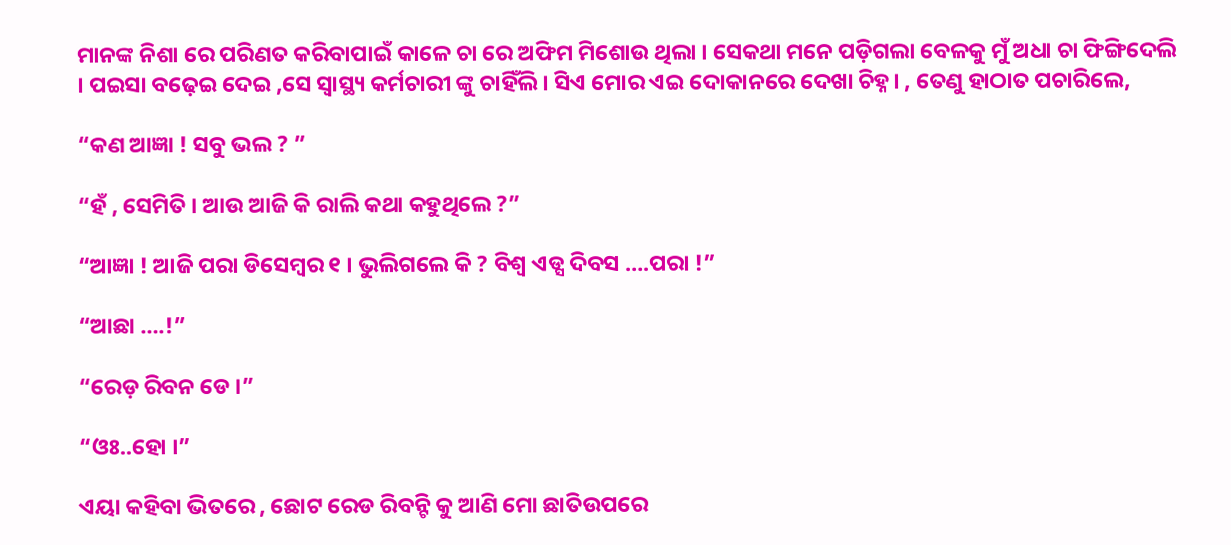ମାନଙ୍କ ନିଶା ରେ ପରିଣତ କରିବାପାଇଁ କାଳେ ଚା ରେ ଅଫିମ ମିଶୋଉ ଥିଲା । ସେକଥା ମନେ ପଡ଼ିଗଲା ବେଳକୁ ମୁଁ ଅଧା ଚା ଫିଙ୍ଗିଦେଲି । ପଇସା ବଢ଼େଇ ଦେଇ ,ସେ ସ୍ୱାସ୍ଥ୍ୟ କର୍ମଚାରୀ ଙ୍କୁ ଚାହିଁଲି । ସିଏ ମୋର ଏଇ ଦୋକାନରେ ଦେଖା ଚିହ୍ନ। , ତେଣୁ ହାଠାତ ପଚାରିଲେ,

“କଣ ଆଜ୍ଞା ! ସବୁ ଭଲ ? ”

“ହଁ , ସେମିତି । ଆଉ ଆଜି କି ରାଲି କଥା କହୁଥିଲେ ?”

“ଆଜ୍ଞା ! ଆଜି ପରା ଡିସେମ୍ବର ୧ । ଭୁଲିଗଲେ କି ? ବିଶ୍ୱ ଏଡ୍ସ ଦିବସ ….ପରା !”

“ଆଛା ….!”

“ରେଡ଼ ରିବନ ଡେ ।”

“ଓଃ..ହୋ ।”

ଏୟା କହିବା ଭିତରେ , ଛୋଟ ରେଡ ରିବନ୍ଟି କୁ ଆଣି ମୋ ଛାତିଉପରେ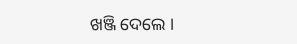ଖଞ୍ଜି ଦେଲେ ।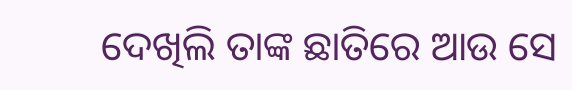ଦେଖିଲି ତାଙ୍କ ଛାତିରେ ଆଉ ସେ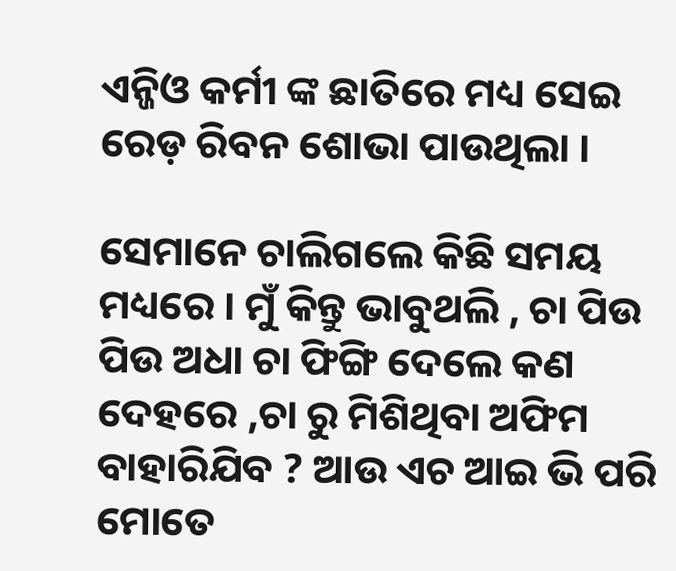ଏନ୍ଜିଓ କର୍ମୀ ଙ୍କ ଛାତିରେ ମଧ୍ୟ ସେଇ ରେଡ଼ ରିବନ ଶୋଭା ପାଉଥିଲା ।

ସେମାନେ ଚାଲିଗଲେ କିଛି ସମୟ ମଧ୍ୟରେ । ମୁଁ କିନ୍ତୁ ଭାବୁଥଲି , ଚା ପିଉ ପିଉ ଅଧା ଚା ଫିଙ୍ଗି ଦେଲେ କଣ ଦେହରେ ,ଚା ରୁ ମିଶିଥିବା ଅଫିମ  ବାହାରିଯିବ ? ଆଉ ଏଚ ଆଇ ଭି ପରି ମୋତେ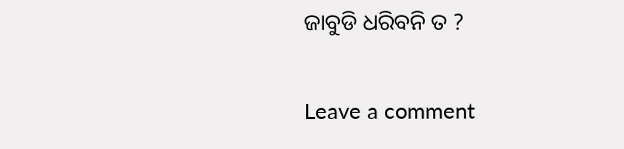ଜାବୁଡି ଧରିବନି ତ ?

Leave a comment